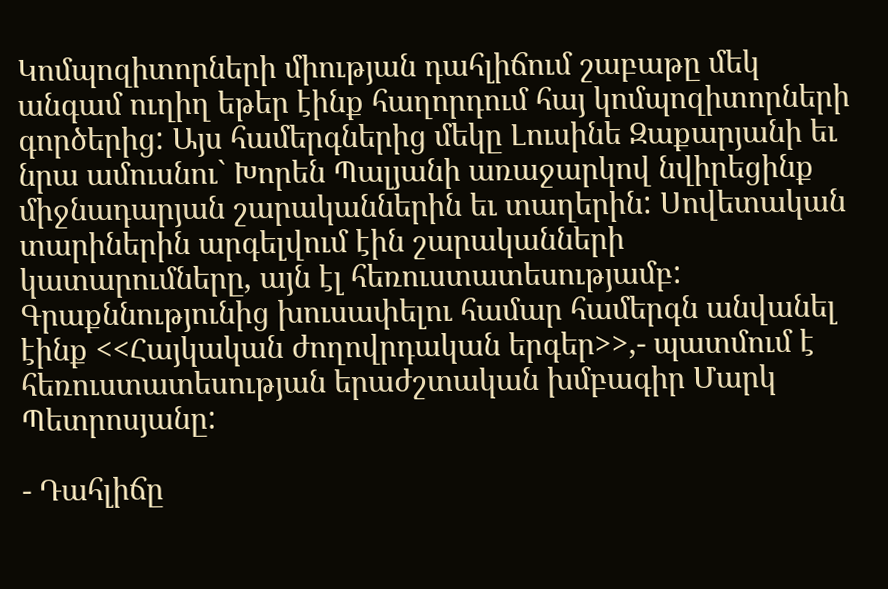Կոմպոզիտորների միության դահլիճում շաբաթը մեկ անգամ ուղիղ եթեր էինք հաղորդում հայ կոմպոզիտորների գործերից: Այս համերգներից մեկը Լուսինե Զաքարյանի եւ նրա ամուսնու` Խորեն Պալյանի առաջարկով նվիրեցինք միջնադարյան շարականներին եւ տաղերին: Սովետական տարիներին արգելվում էին շարականների կատարումները, այն էլ հեռուստատեսությամբ: Գրաքննությունից խուսափելու համար համերգն անվանել էինք <<Հայկական ժողովրդական երգեր>>,- պատմում է հեռուստատեսության երաժշտական խմբագիր Մարկ Պետրոսյանը:

- Դահլիճը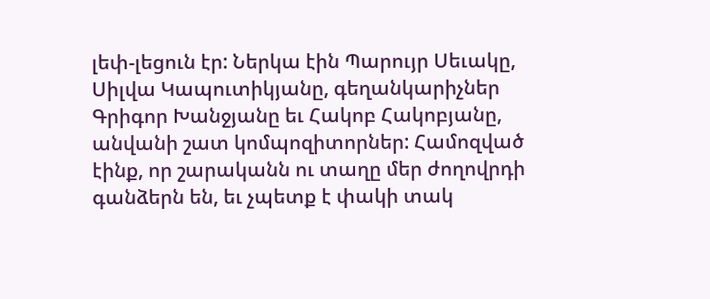լեփ-լեցուն էր: Ներկա էին Պարույր Սեւակը, Սիլվա Կապուտիկյանը, գեղանկարիչներ Գրիգոր Խանջյանը եւ Հակոբ Հակոբյանը, անվանի շատ կոմպոզիտորներ: Համոզված էինք, որ շարականն ու տաղը մեր ժողովրդի գանձերն են, եւ չպետք է փակի տակ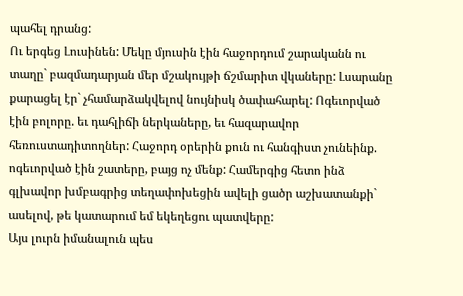պահել դրանց:
Ու երգեց Լուսինեն: Մեկը մյուսին էին հաջորդում շարականն ու տաղը` բազմադարյան մեր մշակույթի ճշմարիտ վկաները: Լսարանը քարացել էր` չհամարձակվելով նույնիսկ ծափահարել: Ոգեւորված էին բոլորը. եւ դահլիճի ներկաները, եւ հազարավոր հեռուստադիտողներ: Հաջորդ օրերին քուն ու հանգիստ չունեինք. ոգեւորված էին շատերը, բայց ոչ մենք: Համերգից հետո ինձ գլխավոր խմբագրից տեղափոխեցին ավելի ցածր աշխատանքի` ասելով, թե կատարում եմ եկեղեցու պատվերը:
Այս լուրն իմանալուն պես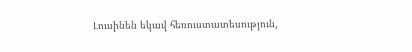Լուսինեն եկավ հեռուստատեսություն,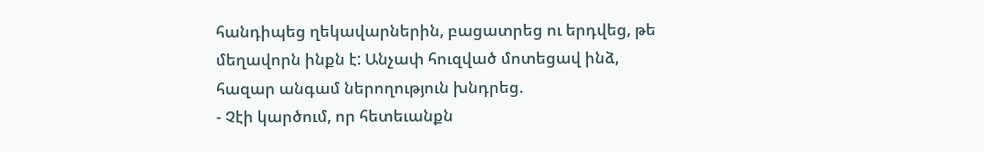հանդիպեց ղեկավարներին, բացատրեց ու երդվեց, թե մեղավորն ինքն է: Անչափ հուզված մոտեցավ ինձ, հազար անգամ ներողություն խնդրեց.
- Չէի կարծում, որ հետեւանքն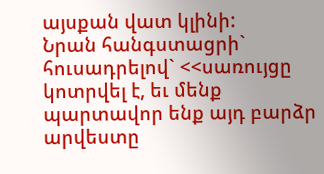այսքան վատ կլինի:
Նրան հանգստացրի` հուսադրելով` <<սառույցը կոտրվել է, եւ մենք պարտավոր ենք այդ բարձր արվեստը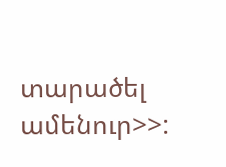տարածել ամենուր>>: